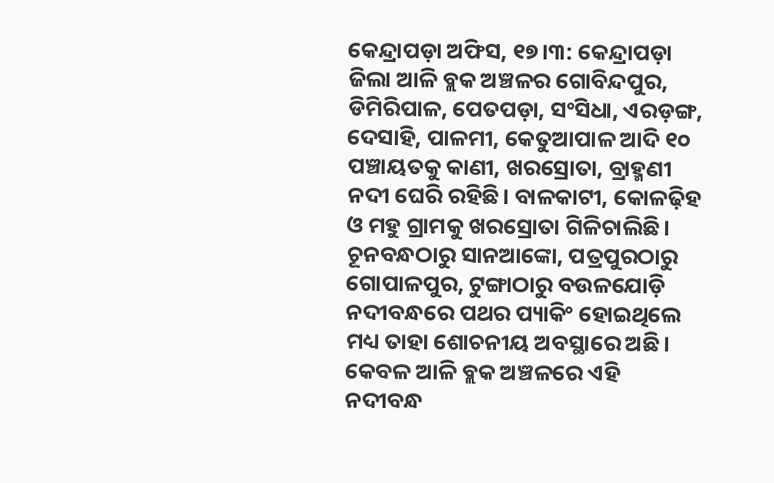କେନ୍ଦ୍ରାପଡ଼ା ଅଫିସ, ୧୭।୩: କେନ୍ଦ୍ରାପଡ଼ା ଜିଲା ଆଳି ବ୍ଲକ ଅଞ୍ଚଳର ଗୋବିନ୍ଦପୁର, ଡିମିରିପାଳ, ପେତପଡ଼ା, ସଂସିଧା, ଏରଡ଼ଙ୍ଗ, ଦେସାହି, ପାଳମୀ, କେତୁଆପାଳ ଆଦି ୧୦ ପଞ୍ଚାୟତକୁ କାଣୀ, ଖରସ୍ରୋତା, ବ୍ରାହ୍ମଣୀ ନଦୀ ଘେରି ରହିଛି। ବାଳକାଟୀ, କୋଳଢ଼ିହ ଓ ମହୁ ଗ୍ରାମକୁ ଖରସ୍ରୋତା ଗିଳିଚାଲିଛି। ଚୂନବନ୍ଧଠାରୁ ସାନଆଙ୍କୋ, ପତ୍ରପୁରଠାରୁ ଗୋପାଳପୁର, ଟୁଙ୍ଗାଠାରୁ ବଉଳଯୋଡ଼ି ନଦୀବନ୍ଧରେ ପଥର ପ୍ୟାକିଂ ହୋଇଥିଲେ ମଧ୍ୟ ତାହା ଶୋଚନୀୟ ଅବସ୍ଥାରେ ଅଛି। କେବଳ ଆଳି ବ୍ଲକ ଅଞ୍ଚଳରେ ଏହି ନଦୀବନ୍ଧ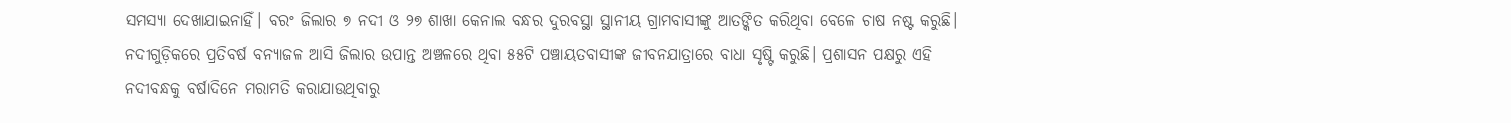ସମସ୍ୟା ଦେଖାଯାଇନାହିଁ। ବରଂ ଜିଲାର ୭ ନଦୀ ଓ ୨୭ ଶାଖା କେନାଲ ବନ୍ଧର ଦୁରବସ୍ଥା ସ୍ଥାନୀୟ ଗ୍ରାମବାସୀଙ୍କୁ ଆତଙ୍କିତ କରିଥିବା ବେଳେ ଚାଷ ନଷ୍ଟ କରୁଛି। ନଦୀଗୁଡ଼ିକରେ ପ୍ରତିବର୍ଷ ବନ୍ୟାଜଳ ଆସି ଜିଲାର ଉପାନ୍ତ ଅଞ୍ଚଳରେ ଥିବା ୫୫ଟି ପଞ୍ଚାୟତବାସୀଙ୍କ ଜୀବନଯାତ୍ରାରେ ବାଧା ସୃଷ୍ଟି କରୁଛି। ପ୍ରଶାସନ ପକ୍ଷରୁ ଏହି ନଦୀବନ୍ଧକୁ ବର୍ଷାଦିନେ ମରାମତି କରାଯାଉଥିବାରୁ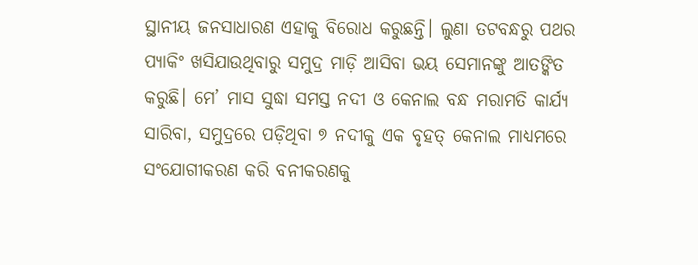ସ୍ଥାନୀୟ ଜନସାଧାରଣ ଏହାକୁ ବିରୋଧ କରୁଛନ୍ତି। ଲୁଣା ତଟବନ୍ଧରୁ ପଥର ପ୍ୟାକିଂ ଖସିଯାଉଥିବାରୁ ସମୁଦ୍ର ମାଡ଼ି ଆସିବା ଭୟ ସେମାନଙ୍କୁ ଆତଙ୍କିତ କରୁଛି। ମେ’ ମାସ ସୁଦ୍ଧା ସମସ୍ତ ନଦୀ ଓ କେନାଲ ବନ୍ଧ ମରାମତି କାର୍ଯ୍ୟ ସାରିବା, ସମୁଦ୍ରରେ ପଡ଼ିଥିବା ୭ ନଦୀକୁ ଏକ ବୃହତ୍ କେନାଲ ମାଧ୍ୟମରେ ସଂଯୋଗୀକରଣ କରି ବନୀକରଣକୁ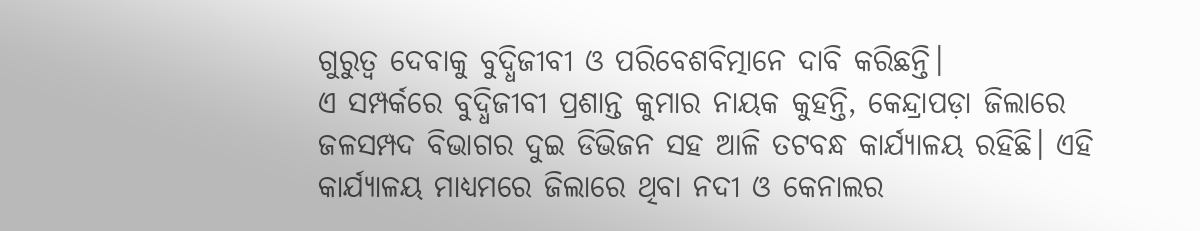ଗୁରୁତ୍ୱ ଦେବାକୁ ବୁଦ୍ଧିଜୀବୀ ଓ ପରିବେଶବିତ୍ମାନେ ଦାବି କରିଛନ୍ତି।
ଏ ସମ୍ପର୍କରେ ବୁଦ୍ଧିଜୀବୀ ପ୍ରଶାନ୍ତ କୁମାର ନାୟକ କୁହନ୍ତି, କେନ୍ଦ୍ରାପଡ଼ା ଜିଲାରେ ଜଳସମ୍ପଦ ବିଭାଗର ଦୁଇ ଡିଭିଜନ ସହ ଆଳି ତଟବନ୍ଧ କାର୍ଯ୍ୟାଳୟ ରହିଛି। ଏହି କାର୍ଯ୍ୟାଳୟ ମାଧ୍ୟମରେ ଜିଲାରେ ଥିବା ନଦୀ ଓ କେନାଲର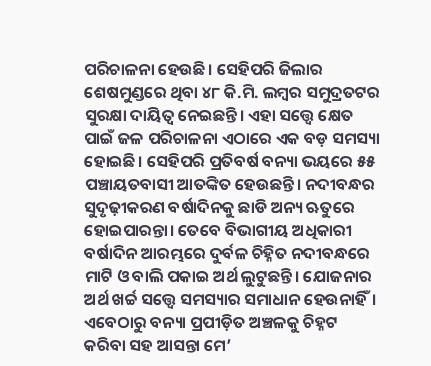ପରିଚାଳନା ହେଉଛି। ସେହିପରି ଜିଲାର ଶେଷମୁଣ୍ଡରେ ଥିବା ୪୮ କି.ମି. ଲମ୍ବର ସମୁଦ୍ରତଟର ସୁରକ୍ଷା ଦାୟିତ୍ୱ ନେଇଛନ୍ତି। ଏହା ସତ୍ତ୍ୱେ କ୍ଷେତ ପାଇଁ ଜଳ ପରିଚାଳନା ଏଠାରେ ଏକ ବଡ଼ ସମସ୍ୟା ହୋଇଛି। ସେହିପରି ପ୍ରତିବର୍ଷ ବନ୍ୟା ଭୟରେ ୫୫ ପଞ୍ଚାୟତବାସୀ ଆତଙ୍କିତ ହେଉଛନ୍ତି। ନଦୀବନ୍ଧର ସୁଦୃଢ଼ୀକରଣ ବର୍ଷାଦିନକୁ ଛାଡି ଅନ୍ୟ ଋତୁରେ ହୋଇପାରନ୍ତା। ତେବେ ବିଭାଗୀୟ ଅଧିକାରୀ ବର୍ଷାଦିନ ଆରମ୍ଭରେ ଦୁର୍ବଳ ଚିହ୍ନିତ ନଦୀବନ୍ଧରେ ମାଟି ଓ ବାଲି ପକାଇ ଅର୍ଥ ଲୁଟୁଛନ୍ତି। ଯୋଜନାର ଅର୍ଥ ଖର୍ଚ୍ଚ ସତ୍ତ୍ୱେ ସମସ୍ୟାର ସମାଧାନ ହେଉନାହିଁ। ଏବେଠାରୁ ବନ୍ୟା ପ୍ରପୀଡ଼ିତ ଅଞ୍ଚଳକୁ ଚିହ୍ନଟ କରିବା ସହ ଆସନ୍ତା ମେ’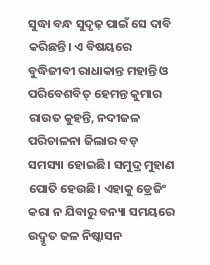ସୁଦ୍ଧା ବନ୍ଧ ସୁଦୃଢ଼ ପାଇଁ ସେ ଦାବି କରିଛନ୍ତି। ଏ ବିଷୟରେ ବୁଦ୍ଧିଜୀବୀ ରାଧାକାନ୍ତ ମହାନ୍ତି ଓ ପରିବେଶବିତ୍ ହେମନ୍ତ କୁମାର ରାଉତ କୁହନ୍ତି, ନଦୀଜଳ ପରିଚାଳନା ଜିଲାର ବଡ଼ ସମସ୍ୟା ହୋଇଛି। ସମୁଦ୍ର ମୁହାଣ ପୋତି ହେଉଛି। ଏହାକୁ ଡ୍ରେଜିଂ କରା ନ ଯିବାରୁ ବନ୍ୟା ସମୟରେ ଉଦ୍ବୃତ ଜଳ ନିଷ୍କାସନ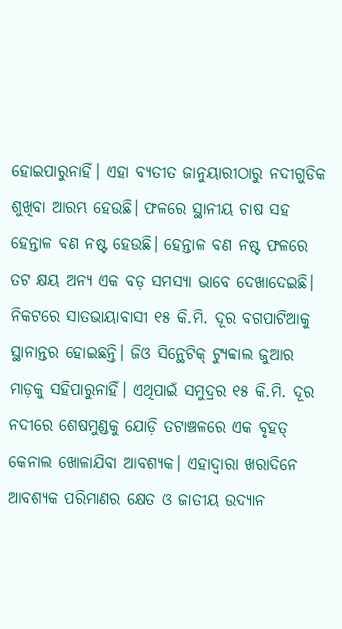ହୋଇପାରୁନାହିଁ। ଏହା ବ୍ୟତୀତ ଜାନୁୟାରୀଠାରୁ ନଦୀଗୁଡିକ ଶୁଖିବା ଆରମ୍ଭ ହେଉଛି। ଫଳରେ ସ୍ଥାନୀୟ ଚାଷ ସହ ହେନ୍ତାଳ ବଣ ନଷ୍ଟ ହେଉଛି। ହେନ୍ତାଳ ବଣ ନଷ୍ଟ ଫଳରେ ତଟ କ୍ଷୟ ଅନ୍ୟ ଏକ ବଡ଼ ସମସ୍ୟା ଭାବେ ଦେଖାଦେଇଛି। ନିକଟରେ ସାତଭାୟାବାସୀ ୧୫ କି.ମି. ଦୂର ବଗପାଟିଆକୁ ସ୍ଥାନାନ୍ତର ହୋଇଛନ୍ତି। ଜିଓ ସିନ୍ଥେଟିକ୍ ଟ୍ୟୁବ୍ୱାଲ ଜୁଆର ମାଡ଼କୁ ସହିପାରୁନାହିଁ। ଏଥିପାଇଁ ସମୁଦ୍ରର ୧୫ କି.ମି. ଦୂର ନଦୀରେ ଶେଷମୁଣ୍ଡକୁ ଯୋଡ଼ି ତଟାଞ୍ଚଳରେ ଏକ ବୃହତ୍ କେନାଲ ଖୋଳାଯିବା ଆବଶ୍ୟକ। ଏହାଦ୍ୱାରା ଖରାଦିନେ ଆବଶ୍ୟକ ପରିମାଣର କ୍ଷେତ ଓ ଜାତୀୟ ଉଦ୍ୟାନ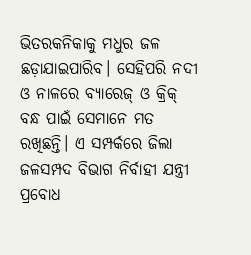ଭିତରକନିକାକୁ ମଧୁର ଜଳ ଛଡ଼ାଯାଇପାରିବ। ସେହିପରି ନଦୀ ଓ ନାଳରେ ବ୍ୟାରେଜ୍ ଓ କ୍ରିକ୍ ବନ୍ଧ ପାଇଁ ସେମାନେ ମତ ରଖିଛନ୍ତି। ଏ ସମ୍ପର୍କରେ ଜିଲା ଜଳସମ୍ପଦ ବିଭାଗ ନିର୍ବାହୀ ଯନ୍ତ୍ରୀ ପ୍ରବୋଧ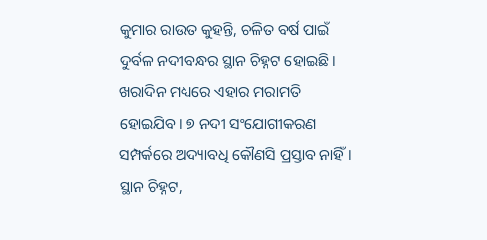କୁମାର ରାଉତ କୁହନ୍ତି, ଚଳିତ ବର୍ଷ ପାଇଁ ଦୁର୍ବଳ ନଦୀବନ୍ଧର ସ୍ଥାନ ଚିହ୍ନଟ ହୋଇଛି। ଖରାଦିନ ମଧ୍ୟରେ ଏହାର ମରାମତି ହୋଇଯିବ। ୭ ନଦୀ ସଂଯୋଗୀକରଣ ସମ୍ପର୍କରେ ଅଦ୍ୟାବଧି କୌଣସି ପ୍ରସ୍ତାବ ନାହିଁ। ସ୍ଥାନ ଚିହ୍ନଟ,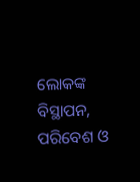ଲୋକଙ୍କ ବିସ୍ଥାପନ, ପରିବେଶ ଓ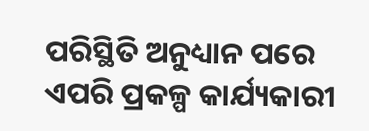ପରିସ୍ଥିତି ଅନୁଧ୍ୟାନ ପରେ ଏପରି ପ୍ରକଳ୍ପ କାର୍ଯ୍ୟକାରୀ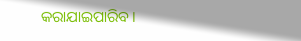କରାଯାଇପାରିବ।